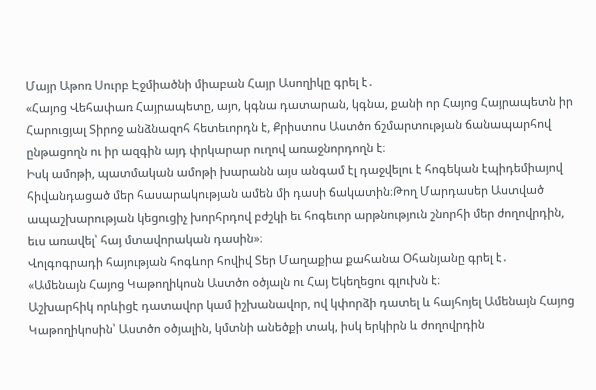Մայր Աթոռ Սուրբ Էջմիածնի միաբան Հայր Ասողիկը գրել է․
«Հայոց Վեհափառ Հայրապետը, այո, կգնա դատարան, կգնա, քանի որ Հայոց Հայրապետն իր Հարուցյալ Տիրոջ անձնազոհ հետեւորդն է, Քրիստոս Աստծո ճշմարտության ճանապարհով ընթացողն ու իր ազգին այդ փրկարար ուղով առաջնորդողն է։
Իսկ ամոթի, պատմական ամոթի խարանն այս անգամ էլ դաջվելու է հոգեկան էպիդեմիայով հիվանդացած մեր հասարակության ամեն մի դասի ճակատին։Թող Մարդասեր Աստված ապաշխարության կեցուցիչ խորհրդով բժշկի եւ հոգեւոր արթնություն շնորհի մեր ժողովրդին, եւս առավել՝ հայ մտավորական դասին»։
Վոլգոգրադի հայության հոգևոր հովիվ Տեր Մաղաքիա քահանա Օհանյանը գրել է․
«Ամենայն Հայոց Կաթողիկոսն Աստծո օծյալն ու Հայ Եկեղեցու գլուխն է։
Աշխարհիկ որևիցէ դատավոր կամ իշխանավոր, ով կփորձի դատել և հայհոյել Ամենայն Հայոց Կաթողիկոսին՝ Աստծո օծյալին, կմտնի անեծքի տակ, իսկ երկիրն և ժողովրդին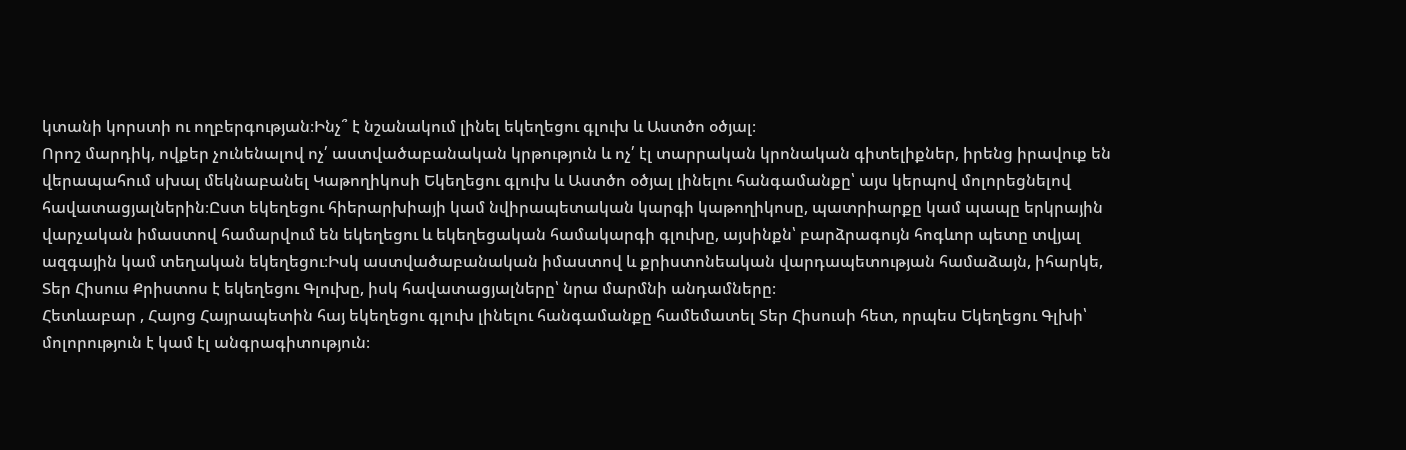կտանի կորստի ու ողբերգության։Ինչ՞ է նշանակում լինել եկեղեցու գլուխ և Աստծո օծյալ։
Որոշ մարդիկ, ովքեր չունենալով ոչ՛ աստվածաբանական կրթություն և ոչ՛ էլ տարրական կրոնական գիտելիքներ, իրենց իրավուք են վերապահում սխալ մեկնաբանել Կաթողիկոսի Եկեղեցու գլուխ և Աստծո օծյալ լինելու հանգամանքը՝ այս կերպով մոլորեցնելով հավատացյալներին։Ըստ եկեղեցու հիերարխիայի կամ նվիրապետական կարգի կաթողիկոսը, պատրիարքը կամ պապը երկրային վարչական իմաստով համարվում են եկեղեցու և եկեղեցական համակարգի գլուխը, այսինքն՝ բարձրագույն հոգևոր պետը տվյալ ազգային կամ տեղական եկեղեցու։Իսկ աստվածաբանական իմաստով և քրիստոնեական վարդապետության համաձայն, իհարկե, Տեր Հիսուս Քրիստոս է եկեղեցու Գլուխը, իսկ հավատացյալները՝ նրա մարմնի անդամները։
Հետևաբար , Հայոց Հայրապետին հայ եկեղեցու գլուխ լինելու հանգամանքը համեմատել Տեր Հիսուսի հետ, որպես Եկեղեցու Գլխի՝ մոլորություն է կամ էլ անգրագիտություն։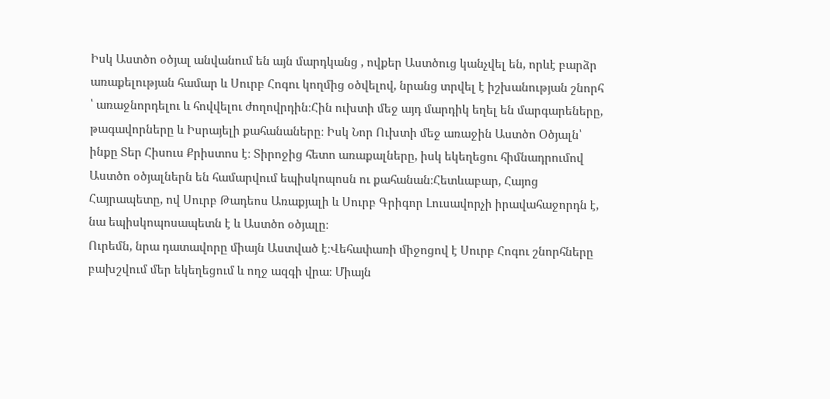Իսկ Աստծո օծյալ անվանում են այն մարդկանց , ովքեր Աստծուց կանչվել են, որևէ բարձր առաքելության համար և Սուրբ Հոգու կողմից օծվելով, նրանց տրվել է իշխանության շնորհ ՝ առաջնորդելու և հովվելու ժողովրդին։Հին ուխտի մեջ այդ մարդիկ եղել են մարգարեները, թագավորները և Իսրայելի քահանաները։ Իսկ Նոր Ուխտի մեջ առաջին Աստծո Օծյալն՝ ինքը Տեր Հիսուս Քրիստոս է։ Տիրոջից հետո առաքալները, իսկ եկեղեցու հիմնադրումով Աստծո օծյալներն են համարվում եպիսկոպոսն ու քահանան։Հետևաբար, Հայոց Հայրապետը, ով Սուրբ Թադեոս Առաքյալի և Սուրբ Գրիգոր Լուսավորչի իրավահաջորդն է, նա եպիսկոպոսապետն է և Աստծո օծյալը։
Ուրեմն, նրա դատավորը միայն Աստված է։Վեհափառի միջոցով է Սուրբ Հոգու շնորհները բախշվում մեր եկեղեցում և ողջ ազգի վրա։ Միայն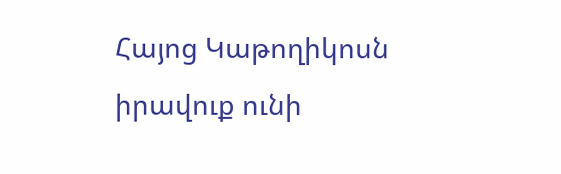Հայոց Կաթողիկոսն իրավուք ունի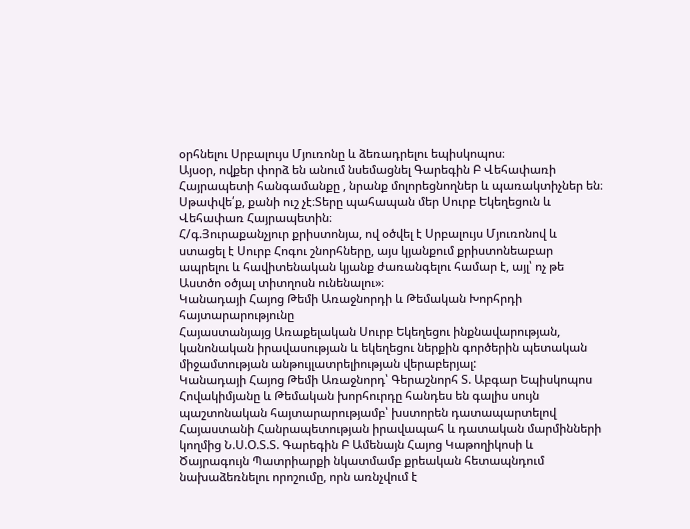օրհնելու Սրբալույս Մյուռոնը և ձեռադրելու եպիսկոպոս։
Այսօր, ովքեր փորձ են անում նսեմացնել Գարեգին Բ Վեհափառի Հայրապետի հանգամանքը , նրանք մոլորեցնողներ և պառակտիչներ են։
Սթափվե՛ք, քանի ուշ չէ։Տերը պահապան մեր Սուրբ Եկեղեցուն և Վեհափառ Հայրապետին։
Հ/գ.Յուրաքանչյուր քրիստոնյա, ով օծվել է Սրբալույս Մյուռոնով և ստացել է Սուրբ Հոգու շնորհները, այս կյանքում քրիստոնեաբար ապրելու և հավիտենական կյանք ժառանգելու համար է, այլ՝ ոչ թե Աստծո օծյալ տիտղոսն ունենալու»։
Կանադայի Հայոց Թեմի Առաջնորդի և Թեմական Խորհրդի հայտարարությունը
Հայաստանյայց Առաքելական Սուրբ Եկեղեցու ինքնավարության, կանոնական իրավասության և եկեղեցու ներքին գործերին պետական միջամտության անթույլատրելիության վերաբերյալ:
Կանադայի Հայոց Թեմի Առաջնորդ՝ Գերաշնորհ Տ. Աբգար Եպիսկոպոս Հովակիմյանը և Թեմական խորհուրդը հանդես են գալիս սույն պաշտոնական հայտարարությամբ՝ խստորեն դատապարտելով Հայաստանի Հանրապետության իրավապահ և դատական մարմինների կողմից Ն.Ս.Օ.Տ.Տ. Գարեգին Բ Ամենայն Հայոց Կաթողիկոսի և Ծայրագույն Պատրիարքի նկատմամբ քրեական հետապնդում նախաձեռնելու որոշումը, որն առնչվում է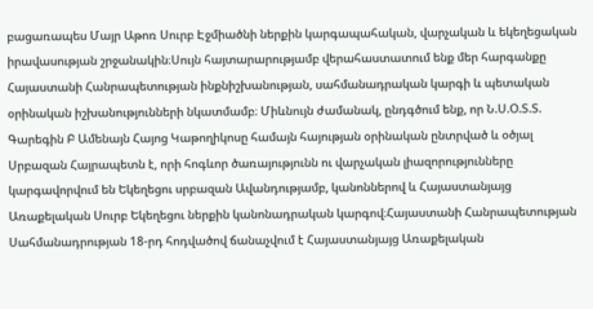բացառապես Մայր Աթոռ Սուրբ Էջմիածնի ներքին կարգապահական, վարչական և եկեղեցական իրավասության շրջանակին։Սույն հայտարարությամբ վերահաստատում ենք մեր հարգանքը Հայաստանի Հանրապետության ինքնիշխանության, սահմանադրական կարգի և պետական օրինական իշխանությունների նկատմամբ։ Միևնույն ժամանակ, ընդգծում ենք, որ Ն.Ս.Օ.Տ.Տ. Գարեգին Բ Ամենայն Հայոց Կաթողիկոսը համայն հայության օրինական ընտրված և օծյալ Սրբազան Հայրապետն է, որի հոգևոր ծառայությունն ու վարչական լիազորությունները կարգավորվում են Եկեղեցու սրբազան Ավանդությամբ, կանոններով և Հայաստանյայց Առաքելական Սուրբ Եկեղեցու ներքին կանոնադրական կարգով։Հայաստանի Հանրապետության Սահմանադրության 18-րդ հոդվածով ճանաչվում է Հայաստանյայց Առաքելական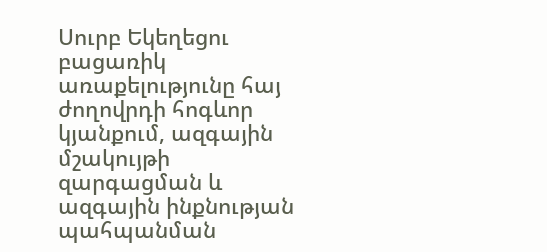Սուրբ Եկեղեցու բացառիկ առաքելությունը հայ ժողովրդի հոգևոր կյանքում, ազգային մշակույթի զարգացման և ազգային ինքնության պահպանման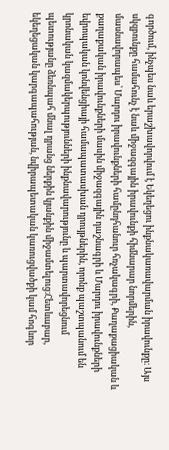գործում, ինչպես նաև երաշխավորվում է Եկեղեցու ինքնակառավարման իրավունքը։ Այս սկզբունքը համահունչ է նաև միջազգային իրավունքի հիմնարար նորմերին, մասնավորապես՝ Մարդու իրավունքների համընդհանուր հռչակագրի, Քաղաքացիական և քաղաքական իրավունքների մասին միջազգային դաշնագրի և Մարդու իրավունքների եվրոպական կոնվենցիայի համապատասխան դրույթներին, որոնք պաշտպանում են կրոնական կազմակերպությունների ինքնավարությունը և պարտավորեցնում պետությանը ձեռնպահ մնալ դրանց ներքին կյանքին միջամտելուց։Հետևաբար, եկեղեցական կարգապահության, նվիրապետական կառուցվածքի կամ հոգևոր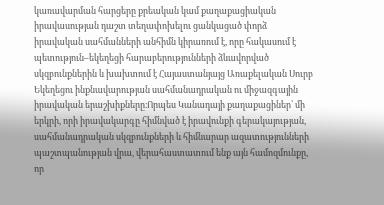կառավարման հարցերը քրեական կամ քաղաքացիական իրավասության դաշտ տեղափոխելու ցանկացած փորձ իրավական սահմանների անհիմն կիրառում է, որը հակասում է պետություն–եկեղեցի հարաբերությունների ձևավորված սկզբունքներին և խախտում է Հայաստանյայց Առաքելական Սուրբ Եկեղեցու ինքնավարության սահմանադրական ու միջազգային իրավական երաշխիքները։Որպես Կանադայի քաղաքացիներ՝ մի երկրի, որի իրավակարգը հիմնված է իրավունքի գերակայության, սահմանադրական սկզբունքների և հիմնարար ազատությունների պաշտպանության վրա, վերահաստատում ենք այն համոզմունքը, որ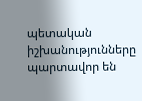պետական իշխանությունները պարտավոր են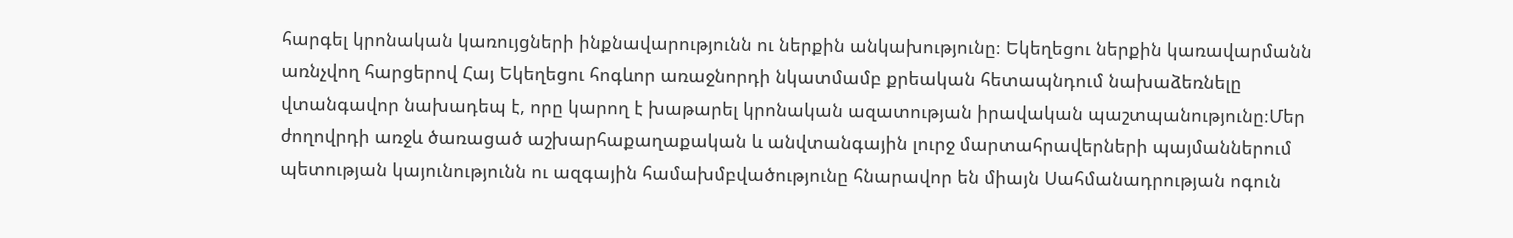հարգել կրոնական կառույցների ինքնավարությունն ու ներքին անկախությունը։ Եկեղեցու ներքին կառավարմանն առնչվող հարցերով Հայ Եկեղեցու հոգևոր առաջնորդի նկատմամբ քրեական հետապնդում նախաձեռնելը վտանգավոր նախադեպ է, որը կարող է խաթարել կրոնական ազատության իրավական պաշտպանությունը։Մեր ժողովրդի առջև ծառացած աշխարհաքաղաքական և անվտանգային լուրջ մարտահրավերների պայմաններում պետության կայունությունն ու ազգային համախմբվածությունը հնարավոր են միայն Սահմանադրության ոգուն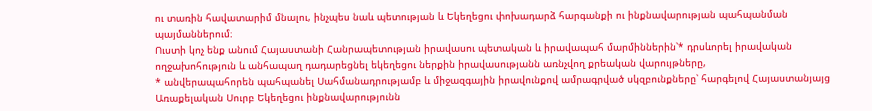ու տառին հավատարիմ մնալու, ինչպես նաև պետության և Եկեղեցու փոխադարձ հարգանքի ու ինքնավարության պահպանման պայմաններում։
Ուստի կոչ ենք անում Հայաստանի Հանրապետության իրավասու պետական և իրավապահ մարմիններին՝* դրսևորել իրավական ողջախոհություն և անհապաղ դադարեցնել եկեղեցու ներքին իրավասությանն առնչվող քրեական վարույթները,
* անվերապահորեն պահպանել Սահմանադրությամբ և միջազգային իրավունքով ամրագրված սկզբունքները՝ հարգելով Հայաստանյայց Առաքելական Սուրբ Եկեղեցու ինքնավարությունն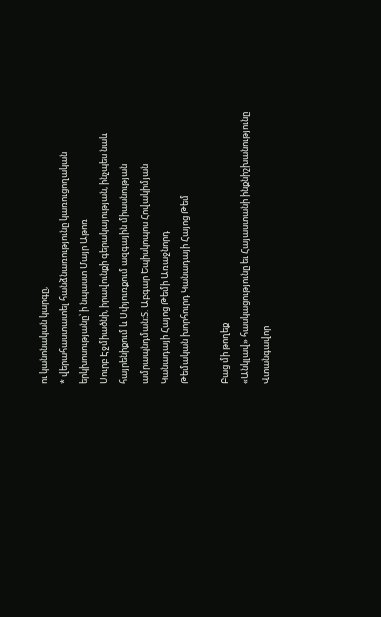ու կանոնական կարգը,
* վերահաստատել հանձնառությունը կառուցողական երկխոսությանը՝ ի նպաստ Մայր Աթոռ
Սուրբ Էջմիածնի, իրավունքի գերակայության, ինչպես նաև հայրենիքում և Սփյուռքում ազգային միասնության ամրապնդման։Տ. Աբգար Եպիսկոպոս Հովակիմյան
Կանադայի Հայոց Թեմի Առաջնորդ
Թեմական խորհուրդ Կանադայի Հայոց Թեմ

Բաց մի թողեք
«Անկլավ» հասկացությունը եւ Հայաստանի ինքնիշխանությունը
Վտանգավոր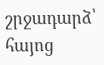շրջադարձ՝ հայոց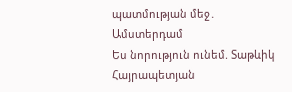պատմության մեջ․ Ամստերդամ
Ես նորություն ունեմ. Տաթևիկ Հայրապետյան